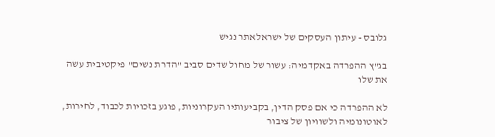גלובס - עיתון העסקים של ישראלאתר נגיש

בג"ץ ההפרדה באקדמיה: עשור של מחול שדים סביב "הדרת נשים" פיקטיבית עשה את שלו

לא ההפרדה כי אם פסק הדין, בקביעותיו העקרוניות, פוגע בזכויות לכבוד, לחירות, לאוטונומיה ולשוויון של ציבור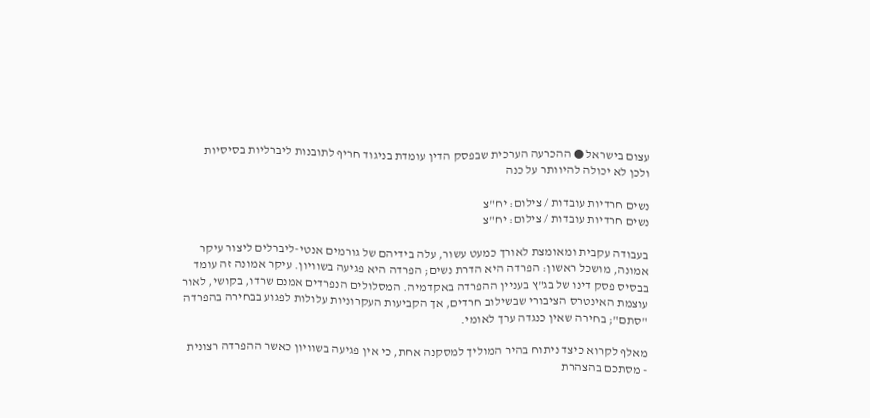עצום בישראל ● ההכרעה הערכית שבפסק הדין עומדת בניגוד חריף לתובנות ליברליות בסיסיות ולכן לא יכולה להיוותר על כנה

נשים חרדיות עובדות / צילום: יח"צ
נשים חרדיות עובדות / צילום: יח"צ

בעבודה עקבית ומאומצת לאורך כמעט עשור, עלה בידיהם של גורמים אנטי-ליברלים ליצור עיקר אמונה, מושכל ראשון: הפרדה היא הדרת נשים; הפרדה היא פגיעה בשוויון. עיקר אמונה זה עומד בבסיס פסק דינו של בג"ץ בעניין ההפרדה באקדמיה. המסלולים הנפרדים אמנם שרדו, בקושי, לאור עוצמת האינטרס הציבורי שבשילוב חרדים, אך הקביעות העקרוניות עלולות לפגוע בבחירה בהפרדה "סתם"; בחירה שאין כנגדה ערך לאומי.

מאלף לקרוא כיצד ניתוח בהיר המוליך למסקנה אחת, כי אין פגיעה בשוויון כאשר ההפרדה רצונית - מסתכם בהצהרת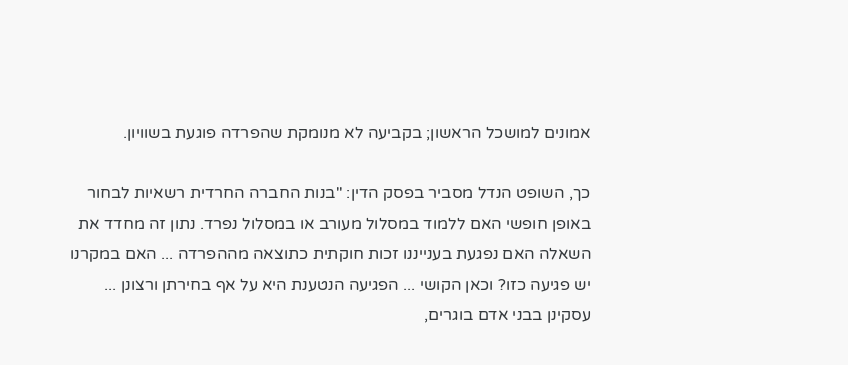אמונים למושכל הראשון; בקביעה לא מנומקת שהפרדה פוגעת בשוויון.

כך, השופט הנדל מסביר בפסק הדין: "בנות החברה החרדית רשאיות לבחור באופן חופשי האם ללמוד במסלול מעורב או במסלול נפרד. נתון זה מחדד את השאלה האם נפגעת בענייננו זכות חוקתית כתוצאה מההפרדה ... האם במקרנו יש פגיעה כזו? וכאן הקושי ... הפגיעה הנטענת היא על אף בחירתן ורצונן ... עסקינן בבני אדם בוגרים,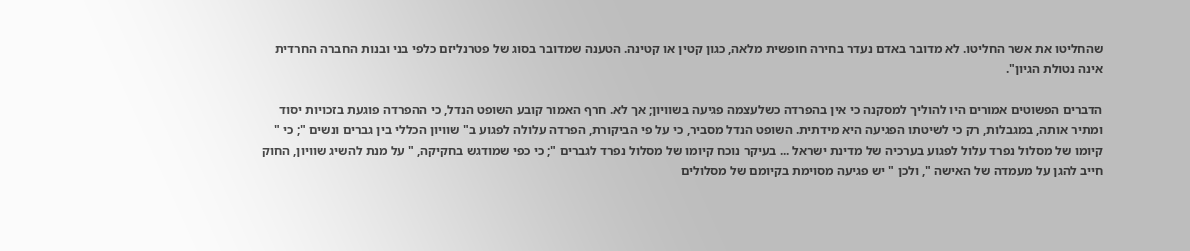שהחליטו את אשר החליטו. לא מדובר באדם נעדר בחירה חופשית מלאה, כגון קטין או קטינה. הטענה שמדובר בסוג של פטרנליזם כלפי בני ובנות החברה החרדית אינה נטולת הגיון".

הדברים הפשוטים אמורים היו להוליך למסקנה כי אין בהפרדה כשלעצמה פגיעה בשוויון; אך לא. חרף האמור קובע השופט הנדל, כי ההפרדה פוגעת בזכויות יסוד ומתיר אותה, במגבלות, רק כי לשיטתו הפגיעה היא מידתית. השופט הנדל מסביר, כי על פי הביקורת, הפרדה עלולה לפגוע ב" שוויון הכללי בין גברים ונשים "; כי " קיומו של מסלול נפרד עלול לפגוע בערכיה של מדינת ישראל ... בעיקר נוכח קיומו של מסלול נפרד לגברים "; כי כפי שמודגש בחקיקה, " על מנת להשיג שוויון, החוק חייב להגן על מעמדה של האישה ", ולכן " יש פגיעה מסוימת בקיומם של מסלולים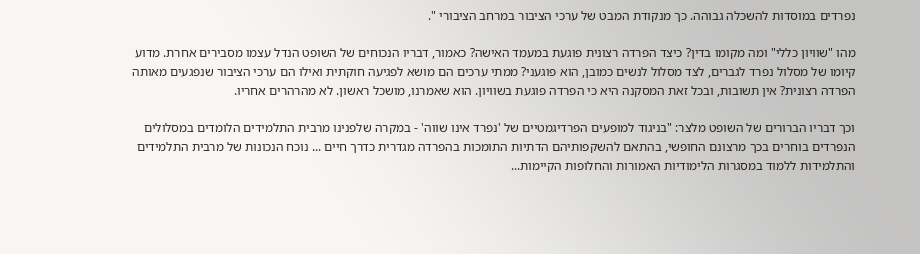נפרדים במוסדות להשכלה גבוהה. כך מנקודת המבט של ערכי הציבור במרחב הציבורי ".

מהו "שוויון כללי" ומה מקומו בדין? כיצד הפרדה רצונית פוגעת במעמד האישה? כאמור, דבריו הנכוחים של השופט הנדל עצמו מסבירים אחרת. מדוע קיומו של מסלול נפרד לגברים, לצד מסלול לנשים כמובן, הוא פוגעני? ממתי ערכים הם מושא לפגיעה חוקתית ואילו הם ערכי הציבור שנפגעים מאותה הפרדה רצונית? אין תשובות, ובכל זאת המסקנה היא כי הפרדה פוגעת בשוויון. הוא שאמרנו, מושכל ראשון. לא מהרהרים אחריו.

וכך דבריו הברורים של השופט מלצר: "בניגוד למופעים הפרדיגמטיים של 'נפרד אינו שווה' - במקרה שלפנינו מרבית התלמידים הלומדים במסלולים הנפרדים בוחרים בכך מרצונם החופשי, בהתאם להשקפותיהם הדתיות התומכות בהפרדה מגדרית כדרך חיים ... נוכח הנכונות של מרבית התלמידים והתלמידות ללמוד במסגרות הלימודיות האמורות והחלופות הקיימות...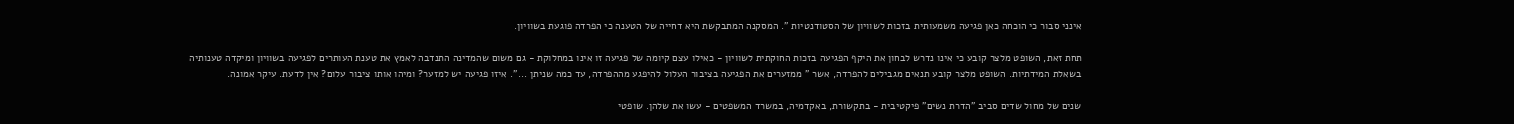אינני סבור כי הוכחה כאן פגיעה משמעותית בזכות לשוויון של הסטודנטיות ". המסקנה המתבקשת היא דחייה של הטענה כי הפרדה פוגעת בשוויון.

תחת זאת, השופט מלצר קובע כי אינו נדרש לבחון את היקף הפגיעה בזכות החוקתית לשוויון - כאילו עצם קיומה של פגיעה זו אינו במחלוקת - גם משום שהמדינה התנדבה לאמץ את טענת העותרים לפגיעה בשוויון ומיקדה טענותיה בשאלת המידתיות. השופט מלצר קובע תנאים מגבילים להפרדה, אשר " ממזערים את הפגיעה בציבור העלול להיפגע מההפרדה, עד כמה שניתן ...". איזו פגיעה יש למזער? ומיהו אותו ציבור עלום? אין לדעת. עיקר אמונה.

שנים של מחול שדים סביב "הדרת נשים" פיקטיבית - בתקשורת, באקדמיה, במשרד המשפטים - עשו את שלהן. שופטי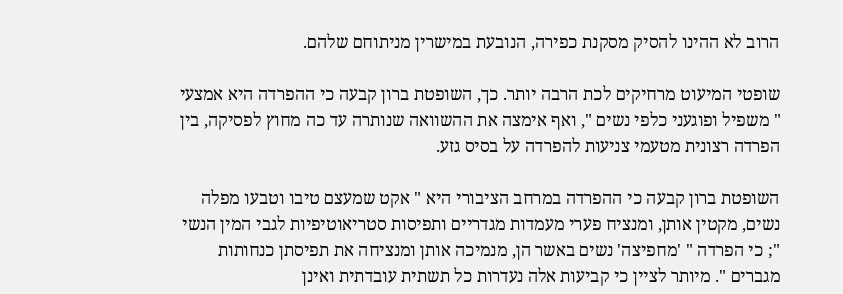הרוב לא ההינו להסיק מסקנת כפירה, הנובעת במישרין מניתוחם שלהם.

שופטי המיעוט מרחיקים לכת הרבה יותר. כך, השופטת ברון קבעה כי ההפרדה היא אמצעי " משפיל ופוגעני כלפי נשים ", ואף אימצה את ההשוואה שנותרה עד כה מחוץ לפסיקה, בין הפרדה רצונית מטעמי צניעות להפרדה על בסיס גזע.

השופטת ברון קבעה כי ההפרדה במרחב הציבורי היא " אקט שמעצם טיבו וטבעו מפלה נשים, מקטין אותן, ומנציח פערי מעמדות מגדריים ותפיסות סטריאוטיפיות לגבי המין הנשי "; כי הפרדה " 'מחפיצה' נשים באשר הן, מנמיכה אותן ומנציחה את תפיסתן כנחותות מגברים ". מיותר לציין כי קביעות אלה נעדרות כל תשתית עובדתית ואינן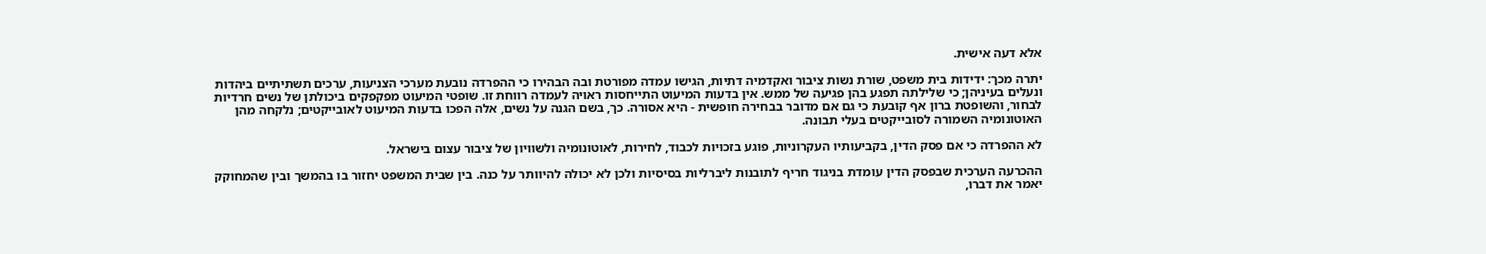אלא דעה אישית.

יתרה מכך: ידידות בית משפט, שורת נשות ציבור ואקדמיה דתיות, הגישו עמדה מפורטת ובה הבהירו כי ההפרדה נובעת מערכי הצניעות, ערכים תשתיתיים ביהדות ונעלים בעיניהן; כי שלילתה תפגע בהן פגיעה של ממש. אין בדעות המיעוט התייחסות ראויה לעמדה רווחת זו. שופטי המיעוט מפקפקים ביכולתן של נשים חרדיות לבחור, והשופטת ברון אף קובעת כי גם אם מדובר בבחירה חופשית - היא אסורה. כך, בשם הגנה על נשים, אלה הפכו בדעות המיעוט לאובייקטים; נלקחה מהן האוטונומיה השמורה לסובייקטים בעלי תבונה.

לא ההפרדה כי אם פסק הדין, בקביעותיו העקרוניות, פוגע בזכויות לכבוד, לחירות, לאוטונומיה ולשוויון של ציבור עצום בישראל.

ההכרעה הערכית שבפסק הדין עומדת בניגוד חריף לתובנות ליברליות בסיסיות ולכן לא יכולה להיוותר על כנה. בין שבית המשפט יחזור בו בהמשך ובין שהמחוקק יאמר את דברו,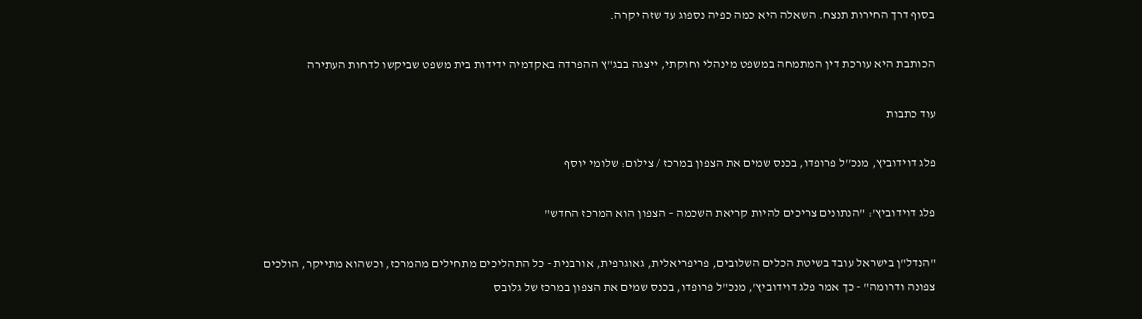בסוף דרך החירות תנצח. השאלה היא כמה כפיה נספוג עד שזה יקרה.

הכותבת היא עורכת דין המתמחה במשפט מינהלי וחוקתי, ייצגה בבג"ץ ההפרדה באקדמיה ידידות בית משפט שביקשו לדחות העתירה

עוד כתבות

פלג דוידוביץ, מנכ''ל פרופדו, בכנס שמים את הצפון במרכז / צילום: שלומי יוסף

פלג דוידוביץ': "הנתונים צריכים להיות קריאת השכמה – הצפון הוא המרכז החדש"

"הנדל"ן בישראל עובד בשיטת הכלים השלובים, פריפריאלית, גאוגרפית, אורבנית - כל התהליכים מתחילים מהמרכז, וכשהוא מתייקר, הולכים צפונה ודרומה" - כך אמר פלג דוידוביץ', מנכ"ל פרופדו, בכנס שמים את הצפון במרכז של גלובס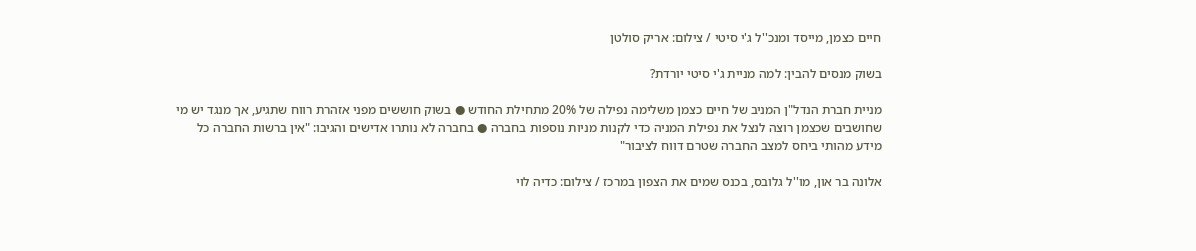חיים כצמן, מייסד ומנכ''ל ג'י סיטי / צילום: אריק סולטן

בשוק מנסים להבין: למה מניית ג'י סיטי יורדת?

מניית חברת הנדל"ן המניב של חיים כצמן משלימה נפילה של 20% מתחילת החודש ● בשוק חוששים מפני אזהרת רווח שתגיע, אך מנגד יש מי שחושבים שכצמן רוצה לנצל את נפילת המניה כדי לקנות מניות נוספות בחברה ● בחברה לא נותרו אדישים והגיבו: "אין ברשות החברה כל מידע מהותי ביחס למצב החברה שטרם דווח לציבור"

אלונה בר און, מו''ל גלובס, בכנס שמים את הצפון במרכז / צילום: כדיה לוי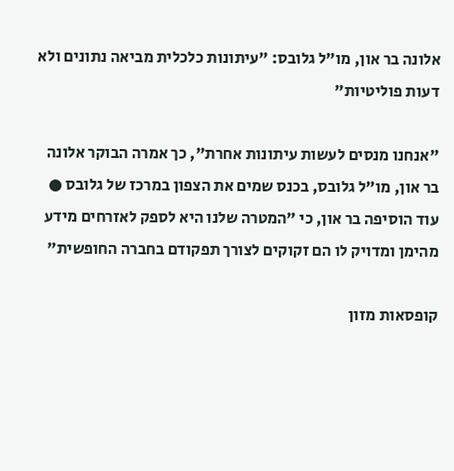אלונה בר און, מו"ל גלובס: "עיתונות כלכלית מביאה נתונים ולא דעות פוליטיות"

"אנחנו מנסים לעשות עיתונות אחרת", כך אמרה הבוקר אלונה בר און, מו"ל גלובס, בכנס שמים את הצפון במרכז של גלובס ● עוד הוסיפה בר און, כי "המטרה שלנו היא לספק לאזרחים מידע מהימן ומדויק לו הם זקוקים לצורך תפקודם בחברה החופשית"

קופסאות מזון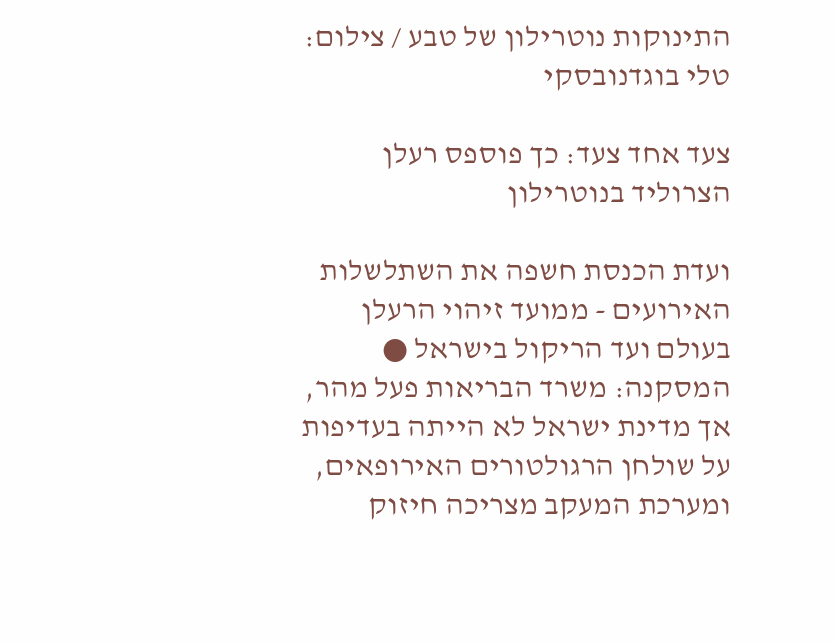התינוקות נוטרילון של טבע / צילום: טלי בוגדנובסקי

צעד אחד צעד: כך פוספס רעלן הצרוליד בנוטרילון

ועדת הכנסת חשפה את השתלשלות האירועים - ממועד זיהוי הרעלן בעולם ועד הריקול בישראל ● המסקנה: משרד הבריאות פעל מהר, אך מדינת ישראל לא הייתה בעדיפות על שולחן הרגולטורים האירופאים, ומערכת המעקב מצריכה חיזוק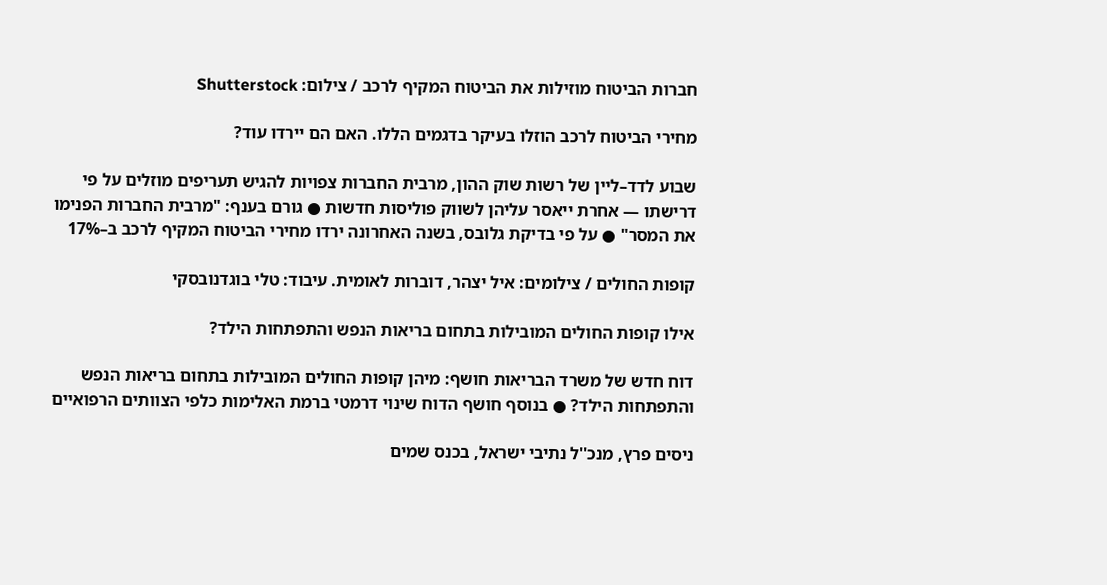חברות הביטוח מוזילות את הביטוח המקיף לרכב / צילום: Shutterstock

מחירי הביטוח לרכב הוזלו בעיקר בדגמים הללו. האם הם יירדו עוד?

שבוע לדד–ליין של רשות שוק ההון, מרבית החברות צפויות להגיש תעריפים מוזלים על פי דרישתו — אחרת ייאסר עליהן לשווק פוליסות חדשות ● גורם בענף: "מרבית החברות הפנימו את המסר" ● על פי בדיקת גלובס, בשנה האחרונה ירדו מחירי הביטוח המקיף לרכב ב–17%

קופות החולים / צילומים: איל יצהר, דוברות לאומית. עיבוד: טלי בוגדנובסקי

אילו קופות החולים המובילות בתחום בריאות הנפש והתפתחות הילד?

דוח חדש של משרד הבריאות חושף: מיהן קופות החולים המובילות בתחום בריאות הנפש והתפתחות הילד? ● בנוסף חושף הדוח שינוי דרמטי ברמת האלימות כלפי הצוותים הרפואיים

ניסים פרץ, מנכ''ל נתיבי ישראל, בכנס שמים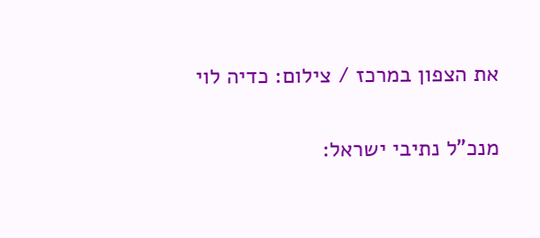את הצפון במרכז / צילום: כדיה לוי

מנכ"ל נתיבי ישראל: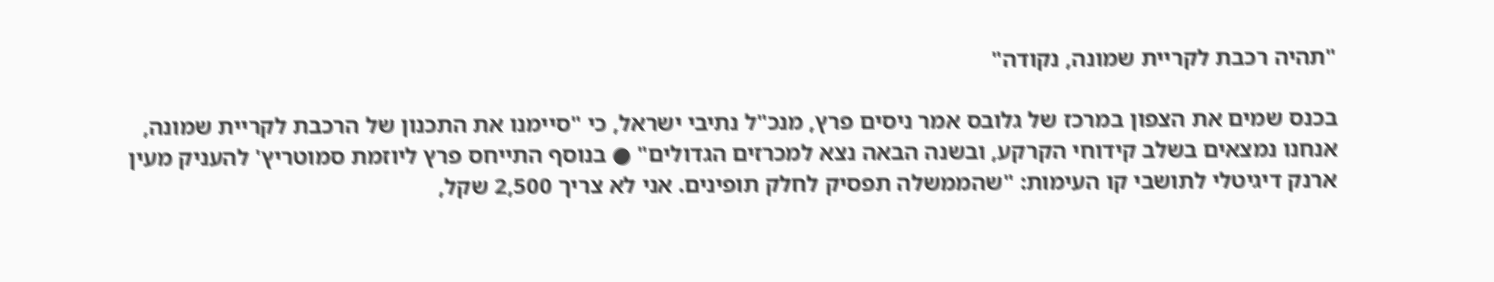"תהיה רכבת לקריית שמונה, נקודה"

בכנס שמים את הצפון במרכז של גלובס אמר ניסים פרץ, מנכ"ל נתיבי ישראל, כי "סיימנו את התכנון של הרכבת לקריית שמונה, אנחנו נמצאים בשלב קידוחי הקרקע, ובשנה הבאה נצא למכרזים הגדולים" ● בנוסף התייחס פרץ ליוזמת סמוטריץ' להעניק מעין ארנק דיגיטלי לתושבי קו העימות: "שהממשלה תפסיק לחלק תופינים. אני לא צריך 2,500 שקל,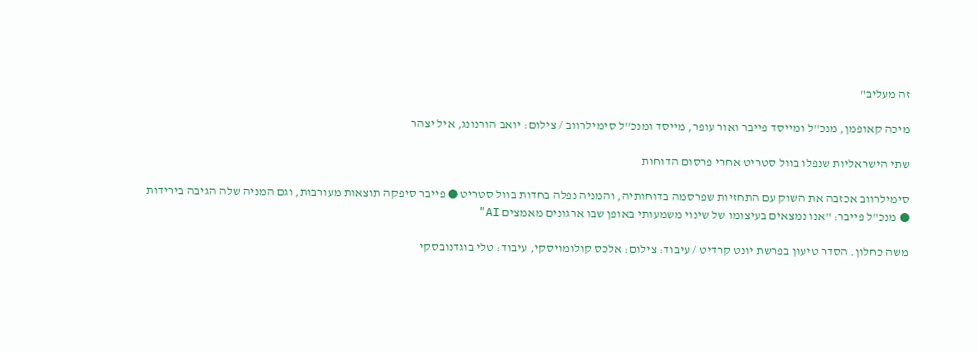זה מעליב"

מיכה קאופמן, מנכ''ל ומייסד פייבר ואור עופר, מייסד ומנכ''ל סימילרווב / צילום: יואב הורנונג, איל יצהר

שתי הישראליות שנפלו בוול סטריט אחרי פרסום הדוחות

סימילרווב אכזבה את השוק עם התחזיות שפרסמה בדוחותיה, והמניה נפלה בחדות בוול סטריט ● פייבר סיפקה תוצאות מעורבות, וגם המניה שלה הגיבה בירידות ● מנכ"ל פייבר: "אנו נמצאים בעיצומו של שינוי משמעותי באופן שבו ארגונים מאמצים AI"

משה כחלון. הסדר טיעון בפרשת יונט קרדיט / עיבוד: צילום: אלכס קולומויסקי, עיבוד: טלי בוגדנובסקי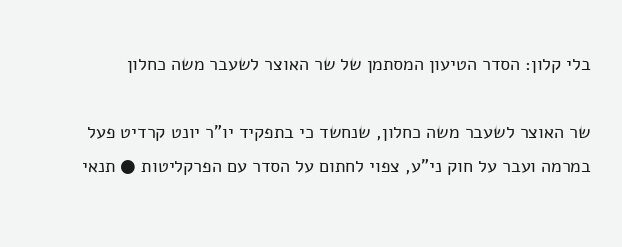בלי קלון: הסדר הטיעון המסתמן של שר האוצר לשעבר משה כחלון

שר האוצר לשעבר משה כחלון, שנחשד כי בתפקיד יו"ר יונט קרדיט פעל במרמה ועבר על חוק ני"ע, צפוי לחתום על הסדר עם הפרקליטות ● תנאי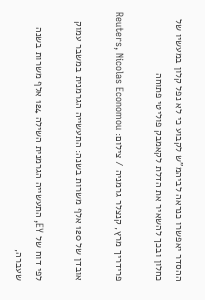ההסדר יאפשרו כנראה לביהמ"ש לקבוע כי לא נפל קלון במעשיו של כחלון ובכך להשאיר את הדלת לקאמבק פוליטי פתוחה

פרידריך מרץ, קנצלר גרמניה / צילום: Reuters, Nicolas Economou

אובדן של 120 אלף משרות בשנה: התעשייה הגרמנית במשבר עמוק

לפי דוח של EY, התעשייה הגרמנית השילה 124 אלף משרות בשנה שעברה,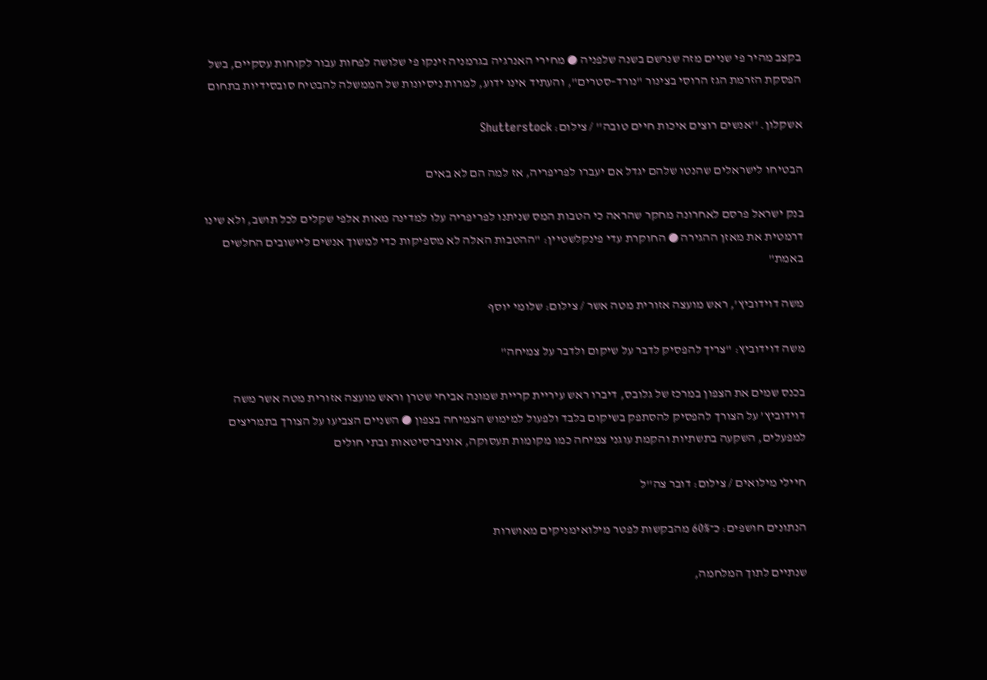בקצב מהיר פי שניים מזה שנרשם בשנה שלפניה ● מחירי האנרגיה בגרמניה זינקו פי שלושה לפחות עבור לקוחות עסקיים, בשל הפסקת הזרמת הגז הרוסי בצינור "נורד–סטרים", והעתיד אינו ידוע, למרות ניסיונות של הממשלה להבטיח סובסידיות בתחום

אשקלון. ''אנשים רוצים איכות חיים טובה'' / צילום: Shutterstock

הבטיחו לישראלים שהנטו שלהם יגדל אם יעברו לפריפריה, אז למה הם לא באים

בנק ישראל פרסם לאחרונה מחקר שהראה כי הטבות המס שניתנו לפריפריה עלו למדינה מאות אלפי שקלים לכל תושב, ולא שינו דרמטית את מאזן ההגירה ● החוקרת עדי פינקלשטיין: "ההטבות האלה לא מספיקות כדי למשוך אנשים ליישובים החלשים באמת"

משה דוידוביץ', ראש מועצה אזורית מטה אשר / צילום: שלומי יוסף

משה דוידוביץ: "צריך להפסיק לדבר על שיקום ולדבר על צמיחה"

בכנס שמים את הצפון במרכז של גלובס, דיברו ראש עיריית קריית שמונה אביחי שטרן וראש מועצה אזורית מטה אשר משה דוידוביץ’ על הצורך להפסיק להסתפק בשיקום בלבד ולפעול למימוש הצמיחה בצפון ● השניים הצביעו על הצורך בתמריצים למפעלים, השקעה בתשתיות והקמת עוגני צמיחה כמו מקומות תעסוקה, אוניברסיטאות ובתי חולים

חיילי מילואים / צילום: דובר צה''ל

הנתונים חושפים: כ־60% מהבקשות לפטר מילואימניקים מאושרות

שנתיים לתוך המלחמה,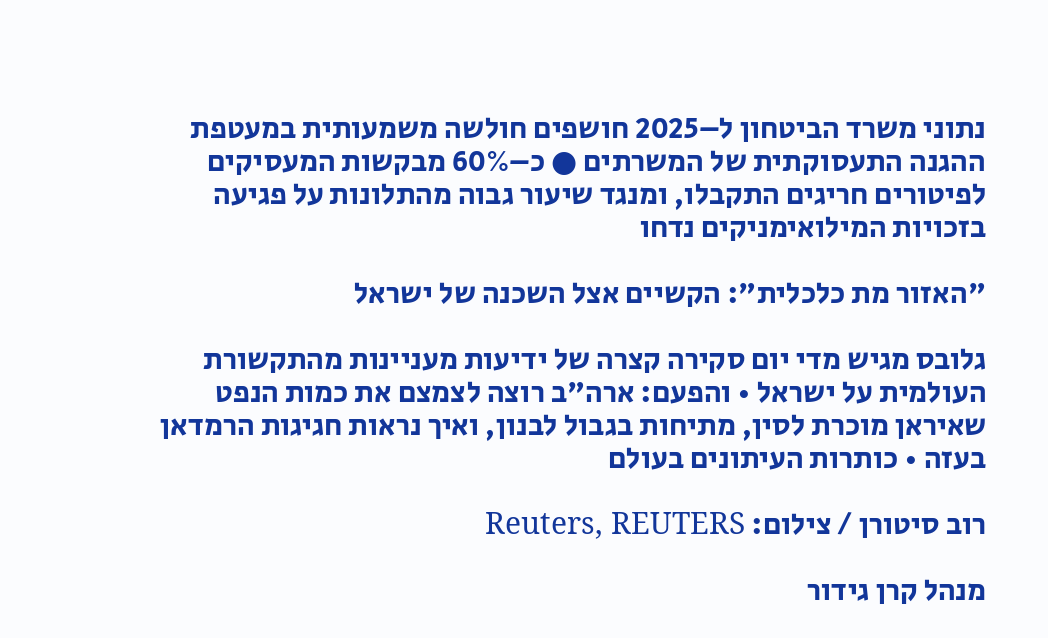נתוני משרד הביטחון ל–2025 חושפים חולשה משמעותית במעטפת ההגנה התעסוקתית של המשרתים ● כ–60% מבקשות המעסיקים לפיטורים חריגים התקבלו, ומנגד שיעור גבוה מהתלונות על פגיעה בזכויות המילואימניקים נדחו

"האזור מת כלכלית": הקשיים אצל השכנה של ישראל

גלובס מגיש מדי יום סקירה קצרה של ידיעות מעניינות מהתקשורת העולמית על ישראל • והפעם: ארה"ב רוצה לצמצם את כמות הנפט שאיראן מוכרת לסין, מתיחות בגבול לבנון, ואיך נראות חגיגות הרמדאן בעזה • כותרות העיתונים בעולם

רוב סיטורן / צילום: Reuters, REUTERS

מנהל קרן גידור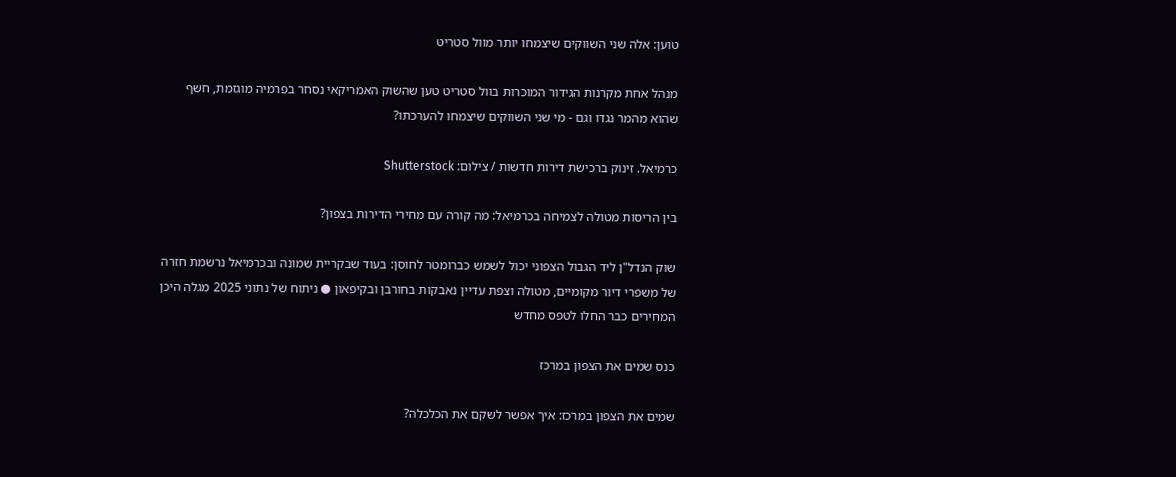טוען: אלה שני השווקים שיצמחו יותר מוול סטריט

מנהל אחת מקרנות הגידור המוכרות בוול סטריט טען שהשוק האמריקאי נסחר בפרמיה מוגזמת, חשף שהוא מהמר נגדו וגם - מי שני השווקים שיצמחו להערכתו?

כרמיאל. זינוק ברכישת דירות חדשות / צילום: Shutterstock

בין הריסות מטולה לצמיחה בכרמיאל: מה קורה עם מחירי הדירות בצפון?

שוק הנדל"ן ליד הגבול הצפוני יכול לשמש כברומטר לחוסן: בעוד שבקריית שמונה ובכרמיאל נרשמת חזרה של משפרי דיור מקומיים, מטולה וצפת עדיין נאבקות בחורבן ובקיפאון ● ניתוח של נתוני 2025 מגלה היכן המחירים כבר החלו לטפס מחדש

כנס שמים את הצפון במרכז

שמים את הצפון במרכז: איך אפשר לשקם את הכלכלה?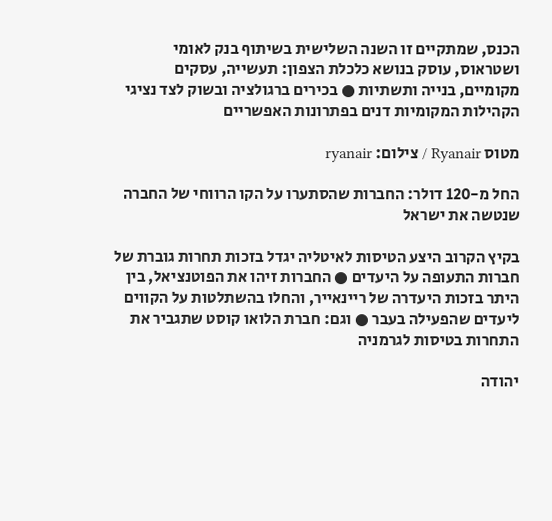הכנס, שמתקיים זו השנה השלישית בשיתוף בנק לאומי ושטראוס, עוסק בנושא כלכלת הצפון: תעשייה, עסקים מקומיים, בנייה ותשתיות ● בכירים ברגולציה ובשוק לצד נציגי הקהילות המקומיות דנים בפתרונות האפשריים

מטוס Ryanair / צילום: ryanair

החל מ-120 דולר: החברות שהסתערו על הקו הרווחי של החברה שנטשה את ישראל

בקיץ הקרוב היצע הטיסות לאיטליה יגדל בזכות תחרות גוברת של חברות התעופה על היעדים ● החברות זיהו את הפוטנציאל, בין היתר בזכות היעדרה של ריינאייר, והחלו בהשתלטות על הקווים ליעדים שהפעילה בעבר ● וגם: חברת הלואו קוסט שתגביר את התחרות בטיסות לגרמניה

יהודה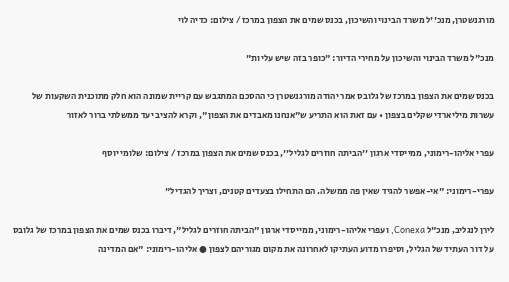מורגנשטרן, מנכ''ל משרד הבינוי והשיכון, בכנס שמים את הצפון במרכז / צילום: כדיה לוי

מנכ"ל משרד הבינוי והשיכון על מחירי הדיור: "כופר בזה שיש עליות"

בכנס שמים את הצפון במרכז של גלובס אמר יהודה מורגנשטרן כי ההסכם המתגבש עם קריית שמונה הוא חלק מתוכנית השקעות של עשרות מיליארדי שקלים בצפון • עם זאת הוא התריע ש"אנחנו מאבדים את הצפון", וקרא להציב יעד ממשלתי ברור לאזור

עפרי אליהו-רימוני, ממייסדי ארגון ''הביתה חוזרים לגליל'', בכנס שמים את הצפון במרכז / צילום: שלומי יוסף

עפרי-רימוני: "אי-אפשר להגיד שאין פה ממשלה. הם התחילו בצעדים קטנים, וצריך להגדיל"

לירן לנגליב, מנכ"ל Conexa, ועפרי אליהו-רימוני, ממייסדי ארגון "הביתה חוזרים לגליל", דיברו בכנס שמים את הצפון במרכז של גלובס על דור העתיד של הגליל, וסיפרו מדוע העתיקו לאחרונה את מקום מגוריהם לצפון ● אליהו-רימוני: "אם המדינה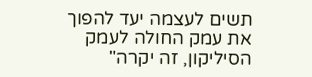תשים לעצמה יעד להפוך את עמק החולה לעמק הסיליקון, זה יקרה"